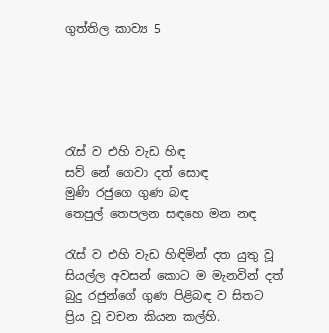ගුත්තිල කාව්‍ය 5





රැස්‌ ව එහි වැඩ හිඳ
සව් නේ ගෙවා දත් සොඳ
මුණි රජුගෙ ගුණ බඳ
තෙපුල් තෙපලන සඳහෙ මන නඳ

රැස්‌ ව එහි වැඩ හිඳිමින් දත යුතු වූ සියල්ල අවසන් කොට ම මැනවින් දත් බුදු රජුන්ගේ ගුණ පිළිබඳ ව සිතට ප්‍රිය වූ වචන කියන කල්හි.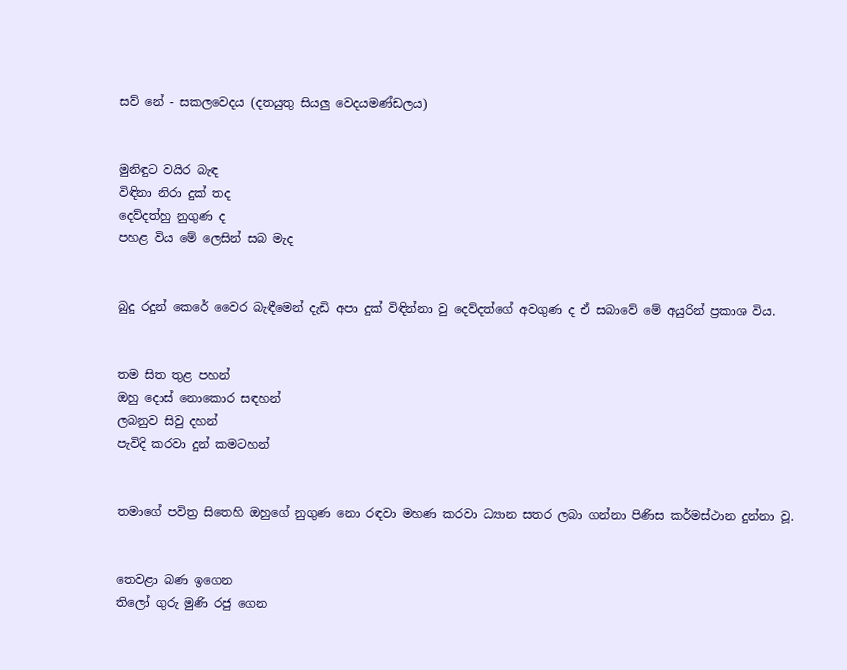සව් නේ - සකලවෙදය (දතයුතු සියලු වෙදයමණ්‌ඩලය)


මුනිඳුට වයිර බැඳ
විඳිනා නිරා දුක්‌ තද
දෙව්දත්හු නුගුණ ද
පහළ විය මේ ලෙසින් සබ මැද


බුදු රදුන් කෙරේ වෛර බැඳීමෙන් දැඩි අපා දුක්‌ විඳින්නා වු දෙව්දත්ගේ අවගුණ ද ඒ සබාවේ මේ අයුරින් ප්‍රකාශ විය.


තම සිත තුළ පහන්
ඔහු දොස්‌ නොකොර සඳහන්
ලබනුව සිවු දහන්
පැවිදි කරවා දුන් කමටහන්


තමාගේ පවිත්‍ර සිතෙහි ඔහුගේ නුගුණ නො රඳවා මහණ කරවා ධ්‍යාන සතර ලබා ගන්නා පිණිස කර්මස්‌ථාන දුන්නා වූ.


තෙවළා බණ ඉගෙන
තිලෝ ගුරු මුණි රජු ගෙන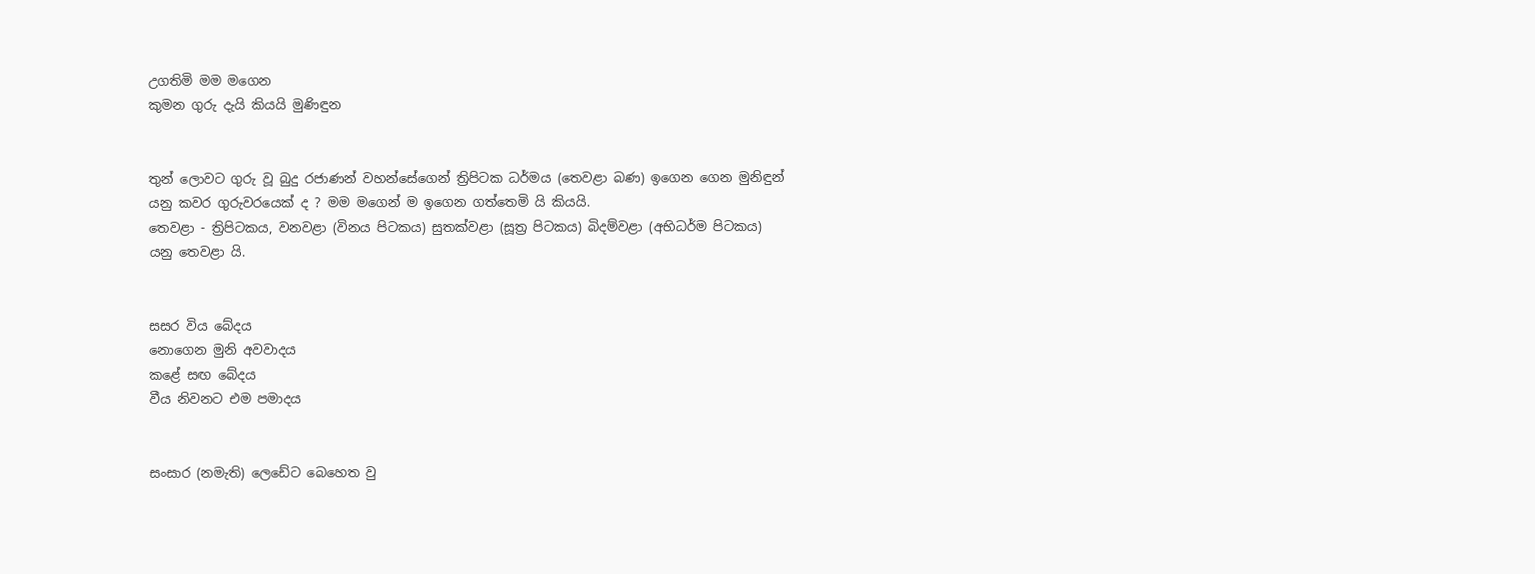උගතිමි මම මගෙන
කුමන ගුරු දැයි කියයි මුණිඳුන


තුන් ලොවට ගුරු වූ බුදු රජාණන් වහන්සේගෙන් ත්‍රිපිටක ධර්මය (තෙවළා බණ) ඉගෙන ගෙන මුනිඳුන් යනු කවර ගුරුවරයෙක්‌ ද ? මම මගෙන් ම ඉගෙන ගත්තෙමි යි කියයි.
තෙවළා - ත්‍රිපිටකය, වනවළා (විනය පිටකය) සුතක්‌වළා (සූත්‍ර පිටකය) බිදම්වළා (අභිධර්ම පිටකය) යනු තෙවළා යි.


සසර විය බේදය
නොගෙන මුනි අවවාදය
කළේ සඟ බේදය
වීය නිවනට එම පමාදය


සංසාර (නමැති) ලෙඩේට බෙහෙත වු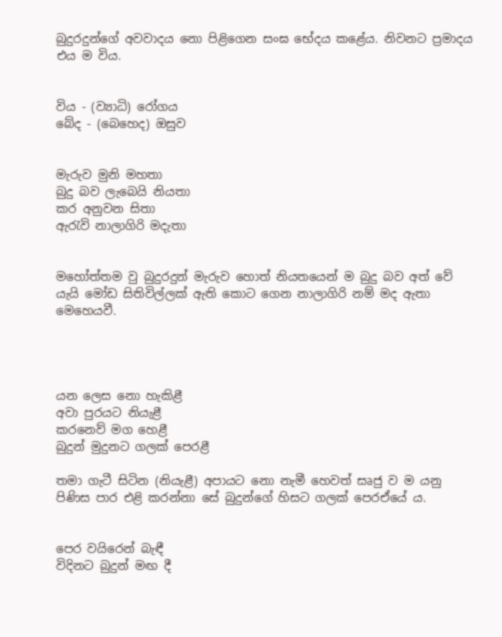බුදුරදුන්ගේ අවවාදය නො පිළිගෙන සංඝ භේදය කළේය. නිවනට ප්‍රමාදය එය ම විය.


විය - (ව්‍යාධි) රෝගය
බේද - (බෙහෙද) ඔසුව


මැරුව මුනි මහතා
බුදු බව ලැබෙයි නියතා
කර අනුවන සිතා
ඇරැවි නාලාගිරි මදැතා


මහෝත්තම වු බුදුරදුන් මැරුව හොත් නියතයෙන් ම බුදු බව අත් වේ යැයි මෝඩ සිතිවිල්ලක්‌ ඇති කොට ගෙන නාලාගිරි නම් මද ඇතා මෙහෙයවී.




යන ලෙස නො හැකිළී
අවා පුරයට නියැළී
කරනෙව් මග හෙළී
බුදුන් මුදුනට ගලක්‌ පෙරළී

තමා ගැටී සිටින (නියැළී) අපායට නො නැමී හෙවත් සෘජු ව ම යනු පිණිස පාර එළි කරන්නා සේ බුදුන්ගේ හිසට ගලක්‌ පෙරඒයේ ය.


පෙර වයිරෙන් බැඳී
විදිනට බුදුන් මඟ දී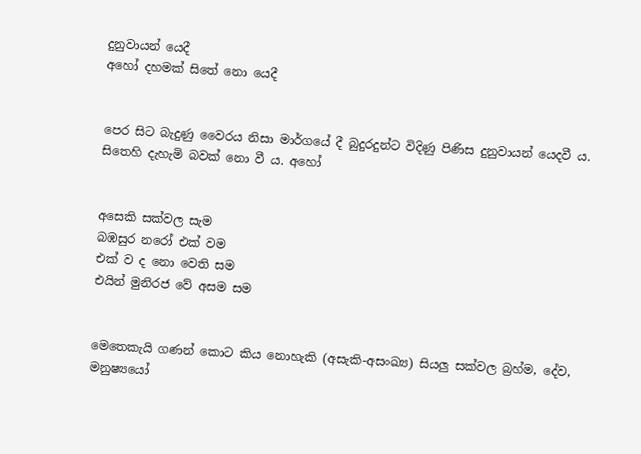දුනුවායන් යෙදී
අහෝ දහමක්‌ සිතේ නො යෙදී


පෙර සිට බැදුණු වෛරය නිසා මාර්ගයේ දී බුදුරදුන්ට විදිණු පිණිස දුනුවායන් යෙදවී ය. සිතෙහි දැහැමි බවක්‌ නො වී ය. අහෝ


අසෙකි සක්‌වල සැම
බඹසුර නරෝ එක්‌ වම
එක්‌ ව ද නො වෙති සම
එයින් මුනිරජ වේ අසම සම


මෙතෙකැයි ගණන් කොට කිය නොහැකි (අසැකි-අසංඛ්‍ය) සියලු සක්‌වල බ්‍රහ්ම, දේව, මනුෂ්‍යයෝ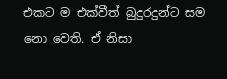එකට ම එක්‌වීත් බුදුරදුන්ට සම නො වෙති. ඒ නිසා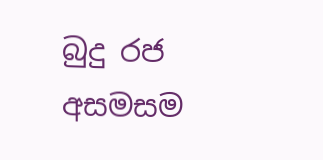බුදු රජ අසමසම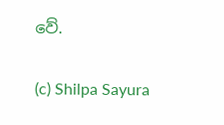වේ.

(c) Shilpa Sayura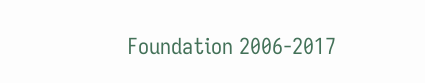Foundation 2006-2017